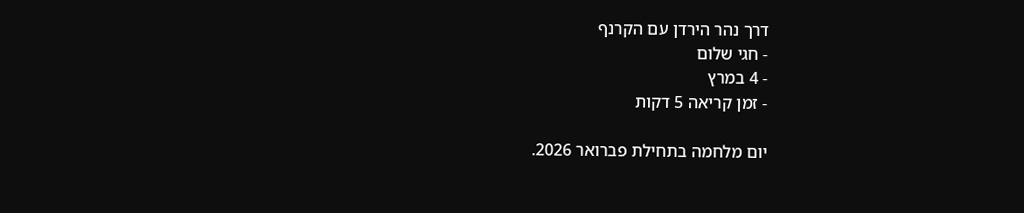דרך נהר הירדן עם הקרנף
- חגי שלום
- 4 במרץ
- זמן קריאה 5 דקות

יום מלחמה בתחילת פברואר 2026.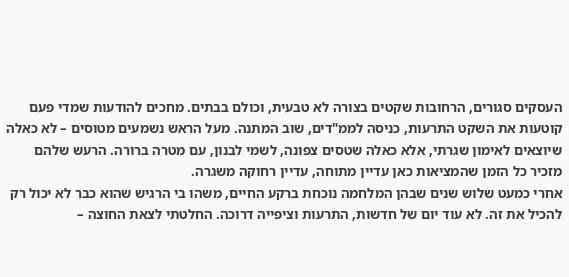העסקים סגורים, הרחובות שקטים בצורה לא טבעית, וכולם בבתים. מחכים להודעות שמדי פעם קוטעות את השקט התרעות, כניסה לממ"דים, שוב המתנה. מעל הראש נשמעים מטוסים – לא כאלה שיוצאים לאימון שגרתי, אלא כאלה שטסים צפונה, לשמי לבנון, עם מטרה ברורה. הרעש שלהם מזכיר כל הזמן שהמציאות כאן עדיין מתוחה, עדיין רחוקה משגרה.
אחרי כמעט שלוש שנים שבהן המלחמה נוכחת ברקע החיים, משהו בי הרגיש שהוא כבר לא יכול רק להכיל את זה. לא עוד יום של חדשות, התרעות וציפייה דרוכה. החלטתי לצאת החוצה –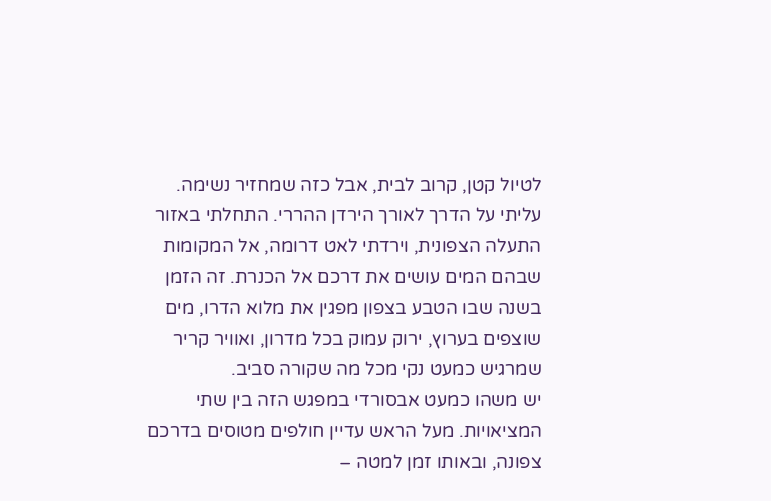לטיול קטן, קרוב לבית, אבל כזה שמחזיר נשימה.
עליתי על הדרך לאורך הירדן ההררי. התחלתי באזור התעלה הצפונית, וירדתי לאט דרומה, אל המקומות שבהם המים עושים את דרכם אל הכנרת. זה הזמן בשנה שבו הטבע בצפון מפגין את מלוא הדרו, מים שוצפים בערוץ, ירוק עמוק בכל מדרון, ואוויר קריר שמרגיש כמעט נקי מכל מה שקורה סביב.
יש משהו כמעט אבסורדי במפגש הזה בין שתי המציאויות. מעל הראש עדיין חולפים מטוסים בדרכם צפונה, ובאותו זמן למטה –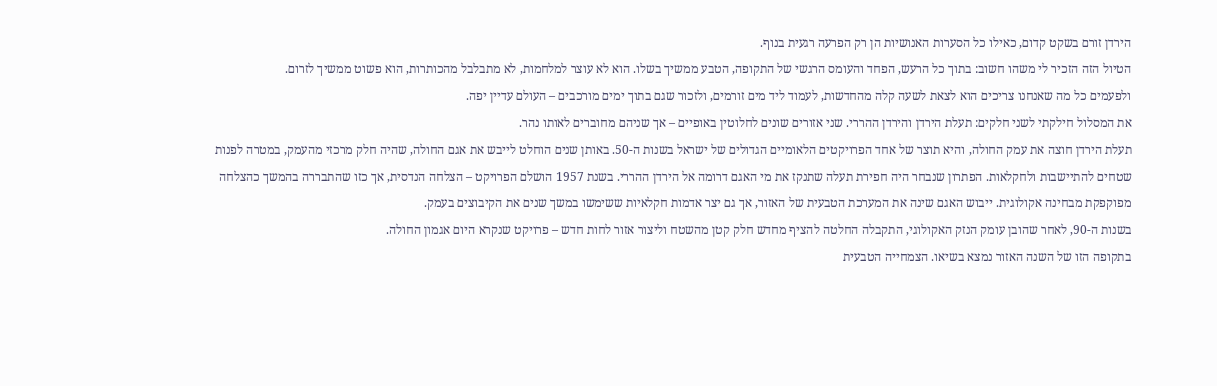הירדן זורם בשקט קדום, כאילו כל הסערות האנושיות הן רק הפרעה רגעית בנוף.
הטיול הזה הזכיר לי משהו חשוב: בתוך כל הרעש, הפחד והעומס הרגשי של התקופה, הטבע ממשיך בשלו. הוא לא עוצר למלחמות, לא מתבלבל מהכותרות, הוא פשוט ממשיך לזרום.
ולפעמים כל מה שאנחנו צריכים הוא לצאת לשעה קלה מהחדשות, לעמוד ליד מים זורמים, ולזכור שגם בתוך ימים מורכבים – העולם עדיין יפה.
את המסלול חילקתי לשני חלקים: תעלת הירדן והירדן ההררי. שני אזורים שונים לחלוטין באופיים – אך שניהם מחוברים לאותו נהר.
תעלת הירדן חוצה את עמק החולה, והיא תוצר של אחד הפרויקטים הלאומיים הגדולים של ישראל בשנות ה-50. באותן שנים הוחלט לייבש את אגם החולה, שהיה חלק מרכזי מהעמק, במטרה לפנות שטחים להתיישבות ולחקלאות. הפתרון שנבחר היה חפירת תעלה שתנקז את מי האגם דרומה אל הירדן ההררי. בשנת 1957 הושלם הפרויקט – הצלחה הנדסית, אך כזו שהתבררה בהמשך כהצלחה מפוקפקת מבחינה אקולוגית. ייבוש האגם שינה את המערכת הטבעית של האזור, אך גם יצר אדמות חקלאיות ששימשו במשך שנים את הקיבוצים בעמק.
בשנות ה-90, לאחר שהובן עומק הנזק האקולוגי, התקבלה החלטה להציף מחדש חלק קטן מהשטח וליצור אזור לחות חדש – פרויקט שנקרא היום אגמון החולה.
בתקופה הזו של השנה האזור נמצא בשיאו. הצמחייה הטבעית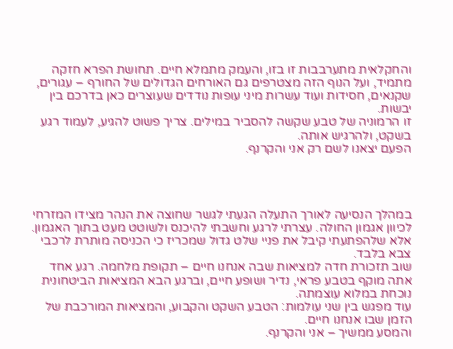והחקלאית מתערבבות זו בזו, והעמק מתמלא חיים. תחושת הפרא חזקה מתמיד, ועל הנוף הזה מצטרפים גם האורחים הגדולים של החורף – עגורים, שקנאים, חסידות ועוד עשרות מיני עופות נודדים שעוצרים כאן בדרכם בין יבשות.
זו הרמוניה של טבע שקשה להסביר במילים. צריך פשוט להגיע, לעמוד רגע בשקט, ולהרגיש אותה.
הפעם יצאנו לשם רק אני והקרנף.




במהלך הנסיעה לאורך התעלה הגעתי לגשר שחוצה את הנהר מצידו המזרחי לכיוון אגמון החולה. עצרתי לרגע וחשבתי להיכנס ולשוטט מעט בתוך האגמון. אלא שלהפתעתי קיבל את פניי שלט גדול שמכריז כי הכניסה מותרת לרכבי צבא בלבד.
שוב תזכורת חדה למציאות שבה אנחנו חיים – תקופת מלחמה. רגע אחד אתה מוקף בטבע פראי, נדיר ושופע חיים, וברגע הבא המציאות הביטחונית נוכחת במלוא עוצמתה.
עוד מפגש בין שני עולמות: הטבע השקט והקבוע, והמציאות המורכבת של הזמן שבו אנחנו חיים.
והמסע ממשיך – אני והקרנף.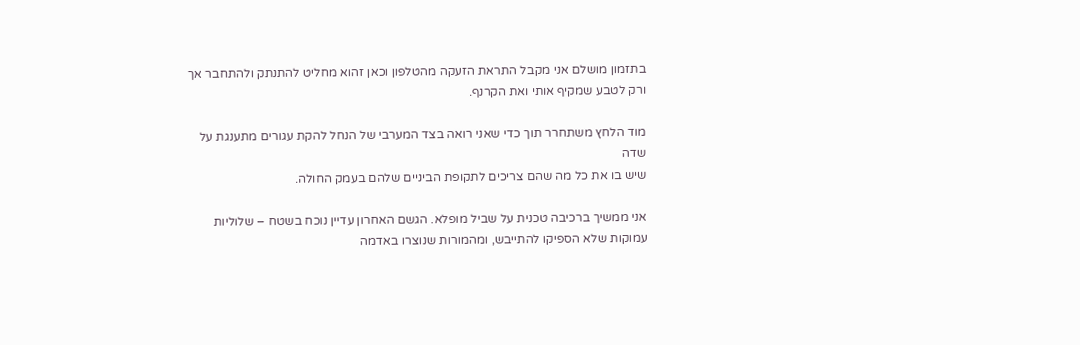בתזמון מושלם אני מקבל התראת הזעקה מהטלפון וכאן זהוא מחליט להתנתק ולהתחבר אך ורק לטבע שמקיף אותי ואת הקרנף.

מוד הלחץ משתחרר תוך כדי שאני רואה בצד המערבי של הנחל להקת עגורים מתענגת על שדה
שיש בו את כל מה שהם צריכים לתקופת הביניים שלהם בעמק החולה.

אני ממשיך ברכיבה טכנית על שביל מופלא. הגשם האחרון עדיין נוכח בשטח – שלוליות עמוקות שלא הספיקו להתייבש, ומהמורות שנוצרו באדמה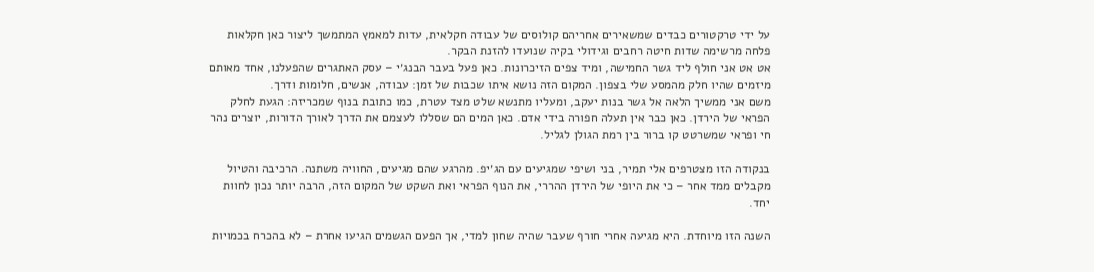על ידי טרקטורים כבדים שמשאירים אחריהם קולוסים של עבודה חקלאית, עדות למאמץ המתמשך ליצור כאן חקלאות פלחה מרשימה שדות חיטה רחבים וגידולי בקיה שנועדו להזנת הבקר.
אט אט אני חולף ליד גשר החמישה, ומיד צפים הזיכרונות. כאן פעל בעבר הבנג׳י – עסק האתגרים שהפעלנו, אחד מאותם מיזמים שהיו חלק מהמסע שלי בצפון. המקום הזה נושא איתו שכבות של זמן: עבודה, אנשים, חלומות ודרך.
משם אני ממשיך הלאה אל גשר בנות יעקב, ומעליו מתנשא שלט מצד עטרת, כמו כתובת בנוף שמכריזה: הגעת לחלק הפראי של הירדן. כאן כבר אין תעלה חפורה בידי אדם. כאן המים הם שסללו לעצמם את הדרך לאורך הדורות, יוצרים נהר חי ופראי שמשרטט קו ברור בין רמת הגולן לגליל.

בנקודה הזו מצטרפים אלי תמיר, בני ושיפי שמגיעים עם הג׳יפ. מהרגע שהם מגיעים, החוויה משתנה. הרכיבה והטיול מקבלים ממד אחר – כי את היופי של הירדן ההררי, את הנוף הפראי ואת השקט של המקום הזה, הרבה יותר נכון לחוות יחד.

השנה הזו מיוחדת. היא מגיעה אחרי חורף שעבר שהיה שחון למדי, אך הפעם הגשמים הגיעו אחרת – לא בהכרח בכמויות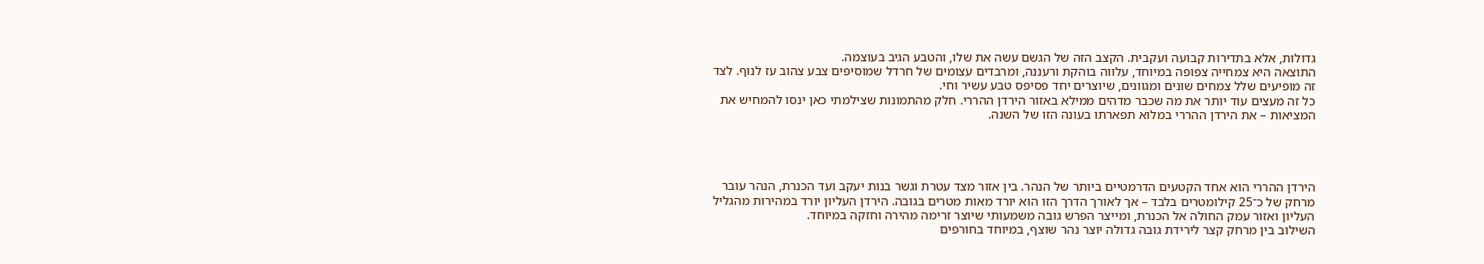גדולות, אלא בתדירות קבועה ועקבית. הקצב הזה של הגשם עשה את שלו, והטבע הגיב בעוצמה.
התוצאה היא צמחייה צפופה במיוחד, עלווה בוהקת ורעננה, ומרבדים עצומים של חרדל שמוסיפים צבע צהוב עז לנוף. לצד זה מופיעים שלל צמחים שונים ומגוונים, שיוצרים יחד פסיפס טבע עשיר וחי.
כל זה מעצים עוד יותר את מה שכבר מדהים ממילא באזור הירדן ההררי. חלק מהתמונות שצילמתי כאן ינסו להמחיש את המציאות – את הירדן ההררי במלוא תפארתו בעונה הזו של השנה.




הירדן ההררי הוא אחד הקטעים הדרמטיים ביותר של הנהר. בין אזור מצד עטרת וגשר בנות יעקב ועד הכנרת, הנהר עובר מרחק של כ־25 קילומטרים בלבד – אך לאורך הדרך הזו הוא יורד מאות מטרים בגובה. הירדן העליון יורד במהירות מהגליל העליון ואזור עמק החולה אל הכנרת, ומייצר הפרש גובה משמעותי שיוצר זרימה מהירה וחזקה במיוחד.
השילוב בין מרחק קצר לירידת גובה גדולה יוצר נהר שוצף, במיוחד בחורפים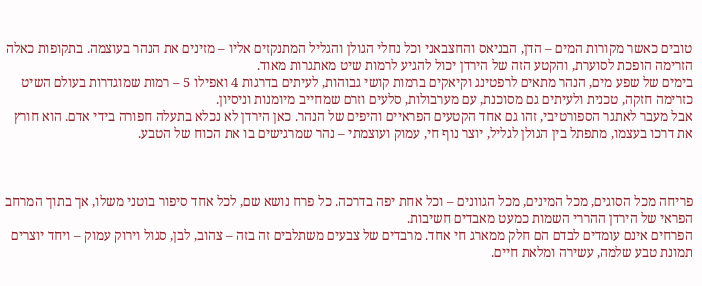טובים כאשר מקורות המים – הדן, הבניאס והחצבאני וכל נחלי הגולן והגליל המתנקזים אליו – מזינים את הנהר בעוצמה. בתקופות כאלה הזרימה הופכת לסוערת, והקטע הזה של הירדן יכול להגיע לרמות שיט מאתגרות מאוד.
בימים של שפע מים, הנהר מתאים לרפטינג וקיאקים ברמות קושי גבוהות, לעיתים בדרגות 4 ואפילו 5 – רמות שמוגדרות בעולם השיט כזרימה חזקה, טכנית ולעיתים גם מסוכנת, עם מערבולות, סלעים וזרם שמחייב מיומנות וניסיון.
אבל מעבר לאתגר הספורטיבי, זהו גם אחד הקטעים הפראיים והיפים של הנהר. כאן הירדן לא נכלא בתעלה חפורה בידי אדם. הוא חורץ את דרכו בעצמו, מתפתל בין הגולן לגליל, יוצר נוף חי, עמוק ועוצמתי – נהר שמרגישים בו את הכוח של הטבע.



פריחה מכל הסוגים, מכל המינים, מכל הגוונים – וכל אחת יפה בדרכה. כל פרח נושא שם, לכל אחד סיפור בוטני משלו, אך בתוך המרחב הפראי של הירדן ההררי השמות כמעט מאבדים חשיבות.
הפרחים אינם עומדים לבדם הם חלק ממארג חי אחד. מרבדים של צבעים משתלבים זה בזה – צהוב, לבן, סגול וירוק עמוק – ויחד יוצרים תמונת טבע שלמה, עשירה ומלאת חיים.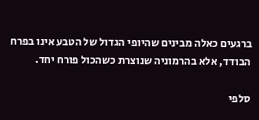ברגעים כאלה מבינים שהיופי הגדול של הטבע אינו בפרח הבודד, אלא בהרמוניה שנוצרת כשהכול פורח יחד.

סלפי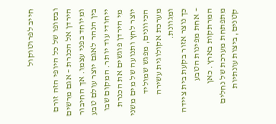חייב לפרוטוקול

ובסופו של כל היופי הזה זורם הירדן אל הכנרת – אגם מרשים ומיוחד בפני עצמו. אך החיבור בין הנהר לאגם יוצר עולם טבע ייחודי עוד יותר. המקום שבו מי הירדן פוגשים את הכנרת יוצר לחץ ותנועה של מים משני הכיוונים, מפגש שמוליד מערכת אקולוגית עשירה ומגוונת.
כך נוצר אזור בקעת בית ציידה – אחת מפינות הטבע המרתקות בארץ. כאן מתפתחת מערכת של נחלים קטנים, ביצות עונתיות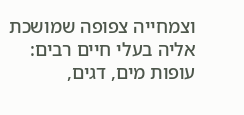וצמחייה צפופה שמושכת אליה בעלי חיים רבים: עופות מים, דגים,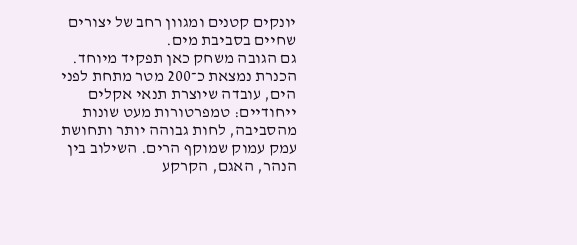יונקים קטנים ומגוון רחב של יצורים שחיים בסביבת מים.
גם הגובה משחק כאן תפקיד מיוחד. הכנרת נמצאת כ־200 מטר מתחת לפני הים, עובדה שיוצרת תנאי אקלים ייחודיים: טמפרטורות מעט שונות מהסביבה, לחות גבוהה יותר ותחושת עמק עמוק שמוקף הרים. השילוב בין הנהר, האגם, הקרקע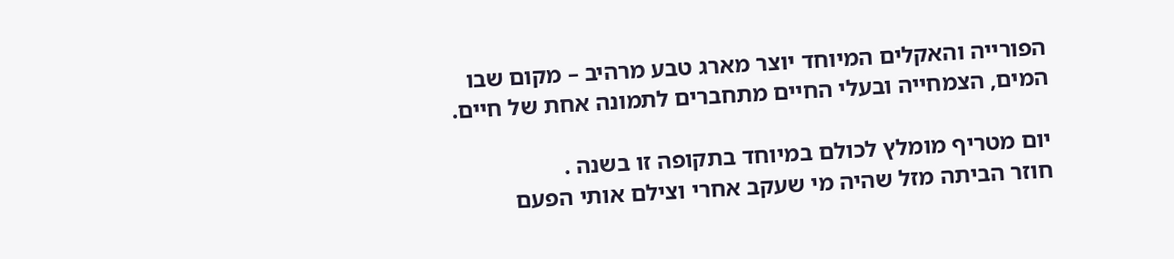הפורייה והאקלים המיוחד יוצר מארג טבע מרהיב – מקום שבו המים, הצמחייה ובעלי החיים מתחברים לתמונה אחת של חיים.

יום מטריף מומלץ לכולם במיוחד בתקופה זו בשנה .
חוזר הביתה מזל שהיה מי שעקב אחרי וצילם אותי הפעם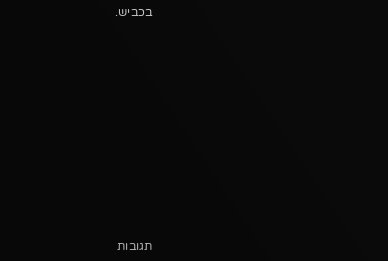בכביש.












תגובות